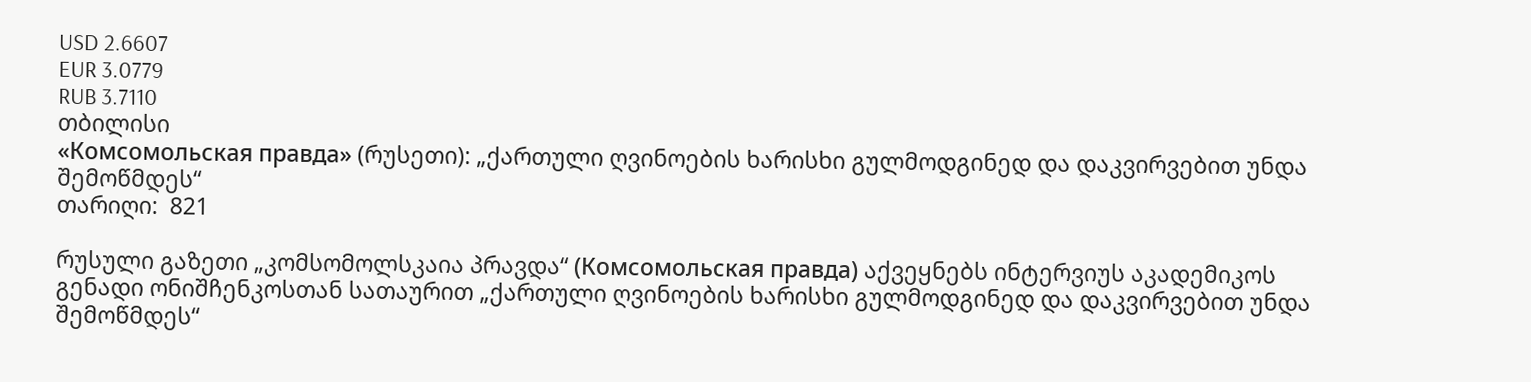USD 2.6607
EUR 3.0779
RUB 3.7110
თბილისი
«Комсомольская правда» (რუსეთი): „ქართული ღვინოების ხარისხი გულმოდგინედ და დაკვირვებით უნდა შემოწმდეს“
თარიღი:  821

რუსული გაზეთი „კომსომოლსკაია პრავდა“ (Комсомольская правда) აქვეყნებს ინტერვიუს აკადემიკოს გენადი ონიშჩენკოსთან სათაურით „ქართული ღვინოების ხარისხი გულმოდგინედ და დაკვირვებით უნდა შემოწმდეს“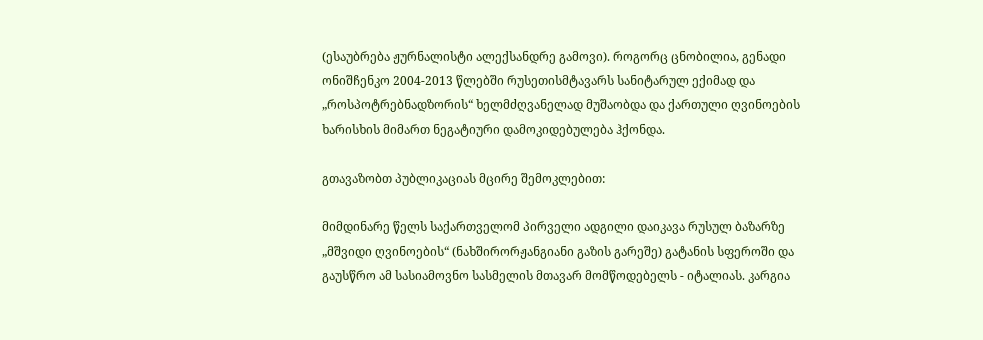(ესაუბრება ჟურნალისტი ალექსანდრე გამოვი). როგორც ცნობილია, გენადი ონიშჩენკო 2004-2013 წლებში რუსეთისმტავარს სანიტარულ ექიმად და „როსპოტრებნადზორის“ ხელმძღვანელად მუშაობდა და ქართული ღვინოების ხარისხის მიმართ ნეგატიური დამოკიდებულება ჰქონდა.

გთავაზობთ პუბლიკაციას მცირე შემოკლებით:

მიმდინარე წელს საქართველომ პირველი ადგილი დაიკავა რუსულ ბაზარზე „მშვიდი ღვინოების“ (ნახშირორჟანგიანი გაზის გარეშე) გატანის სფეროში და გაუსწრო ამ სასიამოვნო სასმელის მთავარ მომწოდებელს - იტალიას. კარგია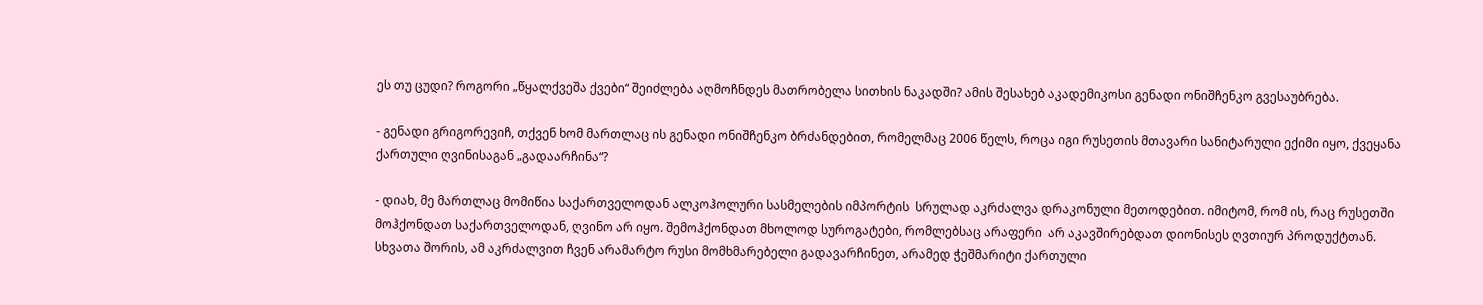ეს თუ ცუდი? როგორი „წყალქვეშა ქვები“ შეიძლება აღმოჩნდეს მათრობელა სითხის ნაკადში? ამის შესახებ აკადემიკოსი გენადი ონიშჩენკო გვესაუბრება.

- გენადი გრიგორევიჩ, თქვენ ხომ მართლაც ის გენადი ონიშჩენკო ბრძანდებით, რომელმაც 2006 წელს, როცა იგი რუსეთის მთავარი სანიტარული ექიმი იყო, ქვეყანა ქართული ღვინისაგან „გადაარჩინა“?

- დიახ, მე მართლაც მომიწია საქართველოდან ალკოჰოლური სასმელების იმპორტის  სრულად აკრძალვა დრაკონული მეთოდებით. იმიტომ, რომ ის, რაც რუსეთში მოჰქონდათ საქართველოდან, ღვინო არ იყო. შემოჰქონდათ მხოლოდ სუროგატები, რომლებსაც არაფერი  არ აკავშირებდათ დიონისეს ღვთიურ პროდუქტთან. სხვათა შორის, ამ აკრძალვით ჩვენ არამარტო რუსი მომხმარებელი გადავარჩინეთ, არამედ ჭეშმარიტი ქართული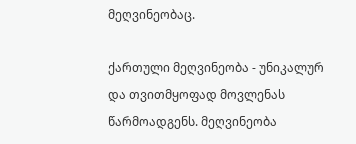მეღვინეობაც.

ქართული მეღვინეობა - უნიკალურ და თვითმყოფად მოვლენას წარმოადგენს. მეღვინეობა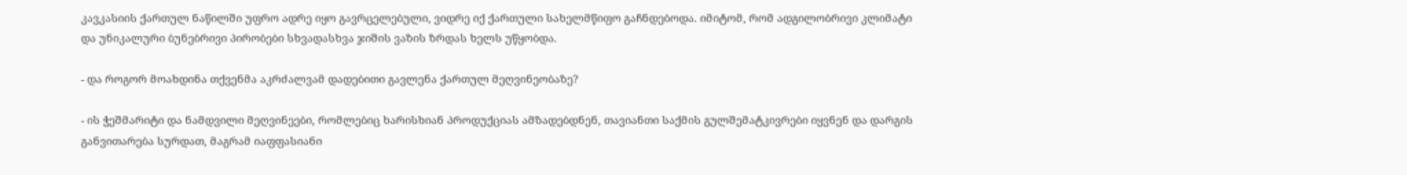კავკასიის ქართულ ნაწილში უფრო ადრე იყო გავრცელებული, ვიდრე იქ ქართული სახელმწიფო გაჩნდებოდა. იმიტომ, რომ ადგილობრივი კლიმატი და უნიკალური ბუნებრივი პირობები სხვადასხვა ჯიშის ვაზის ზრდას ხელს უწყობდა.

- და როგორ მოახდინა თქვენმა აკრძალვამ დადებითი გავლენა ქართულ მეღვინეობაზე?

- ის ჭეშმარიტი და ნამდვილი მეღვინეები, რომლებიც ხარისხიან პროდუქციას ამზადებდნენ, თავიანთი საქმის გულშემატკივრები იყვნენ და დარგის განვითარება სურდათ, მაგრამ იაფფასიანი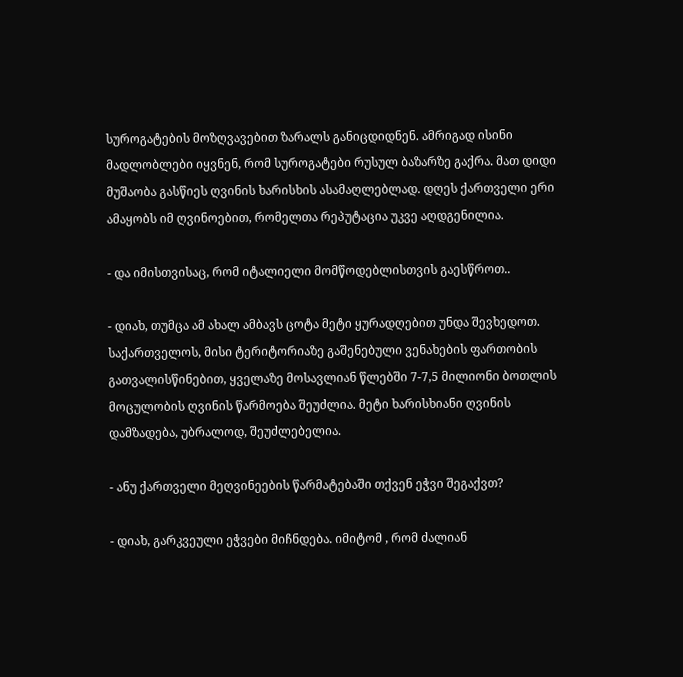სუროგატების მოზღვავებით ზარალს განიცდიდნენ. ამრიგად ისინი მადლობლები იყვნენ, რომ სუროგატები რუსულ ბაზარზე გაქრა. მათ დიდი მუშაობა გასწიეს ღვინის ხარისხის ასამაღლებლად. დღეს ქართველი ერი ამაყობს იმ ღვინოებით, რომელთა რეპუტაცია უკვე აღდგენილია.

- და იმისთვისაც, რომ იტალიელი მომწოდებლისთვის გაესწროთ..

- დიახ, თუმცა ამ ახალ ამბავს ცოტა მეტი ყურადღებით უნდა შევხედოთ. საქართველოს, მისი ტერიტორიაზე გაშენებული ვენახების ფართობის გათვალისწინებით, ყველაზე მოსავლიან წლებში 7-7,5 მილიონი ბოთლის მოცულობის ღვინის წარმოება შეუძლია. მეტი ხარისხიანი ღვინის დამზადება, უბრალოდ, შეუძლებელია.

- ანუ ქართველი მეღვინეების წარმატებაში თქვენ ეჭვი შეგაქვთ?

- დიახ, გარკვეული ეჭვები მიჩნდება. იმიტომ , რომ ძალიან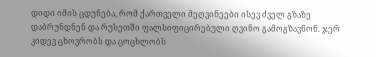დიდი იმის ცდუნება, რომ ქართველი მეღვინეები ისევ ძველ გზაზე დაბრუნდნენ და რუსეთში ფალსიფიცირებული ღვინო გამოგზავნონ. ჯერ კიდევ ცხოვრობს და ცოცხლობს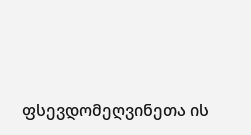ფსევდომეღვინეთა ის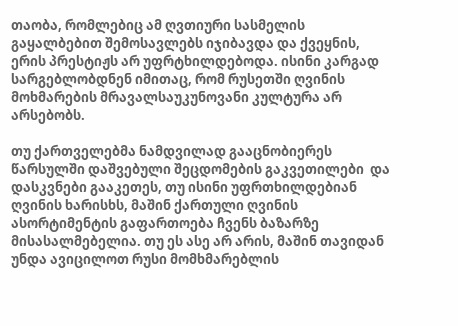თაობა, რომლებიც ამ ღვთიური სასმელის გაყალბებით შემოსავლებს იჯიბავდა და ქვეყნის, ერის პრესტიჟს არ უფრტხილდებოდა. ისინი კარგად სარგებლობდნენ იმითაც, რომ რუსეთში ღვინის მოხმარების მრავალსაუკუნოვანი კულტურა არ არსებობს.

თუ ქართველებმა ნამდვილად გააცნობიერეს წარსულში დაშვებული შეცდომების გაკვეთილები  და დასკვნები გააკეთეს, თუ ისინი უფრთხილდებიან ღვინის ხარისხს, მაშინ ქართული ღვინის ასორტიმენტის გაფართოება ჩვენს ბაზარზე მისასალმებელია. თუ ეს ასე არ არის, მაშინ თავიდან უნდა ავიცილოთ რუსი მომხმარებლის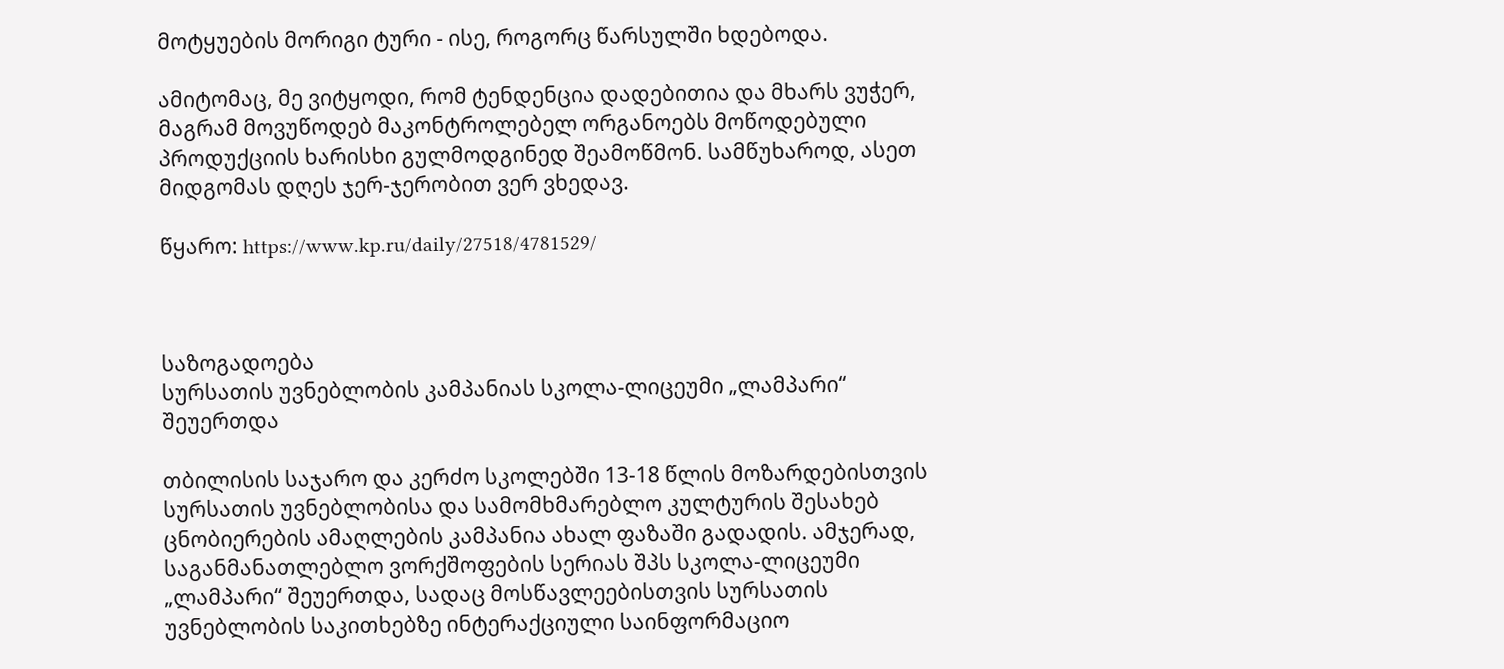მოტყუების მორიგი ტური - ისე, როგორც წარსულში ხდებოდა.

ამიტომაც, მე ვიტყოდი, რომ ტენდენცია დადებითია და მხარს ვუჭერ, მაგრამ მოვუწოდებ მაკონტროლებელ ორგანოებს მოწოდებული პროდუქციის ხარისხი გულმოდგინედ შეამოწმონ. სამწუხაროდ, ასეთ მიდგომას დღეს ჯერ-ჯერობით ვერ ვხედავ.

წყარო: https://www.kp.ru/daily/27518/4781529/



საზოგადოება
სურსათის უვნებლობის კამპანიას სკოლა-ლიცეუმი „ლამპარი“ შეუერთდა

თბილისის საჯარო და კერძო სკოლებში 13-18 წლის მოზარდებისთვის სურსათის უვნებლობისა და სამომხმარებლო კულტურის შესახებ ცნობიერების ამაღლების კამპანია ახალ ფაზაში გადადის. ამჯერად, საგანმანათლებლო ვორქშოფების სერიას შპს სკოლა-ლიცეუმი „ლამპარი“ შეუერთდა, სადაც მოსწავლეებისთვის სურსათის უვნებლობის საკითხებზე ინტერაქციული საინფორმაციო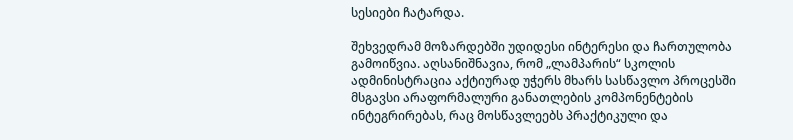სესიები ჩატარდა.

შეხვედრამ მოზარდებში უდიდესი ინტერესი და ჩართულობა გამოიწვია. აღსანიშნავია, რომ „ლამპარის“ სკოლის ადმინისტრაცია აქტიურად უჭერს მხარს სასწავლო პროცესში მსგავსი არაფორმალური განათლების კომპონენტების ინტეგრირებას, რაც მოსწავლეებს პრაქტიკული და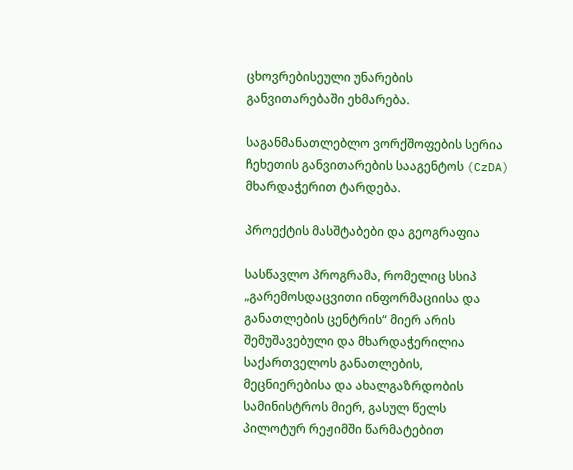ცხოვრებისეული უნარების განვითარებაში ეხმარება.

საგანმანათლებლო ვორქშოფების სერია ჩეხეთის განვითარების სააგენტოს (CzDA) მხარდაჭერით ტარდება.

პროექტის მასშტაბები და გეოგრაფია

სასწავლო პროგრამა, რომელიც სსიპ „გარემოსდაცვითი ინფორმაციისა და განათლების ცენტრის“ მიერ არის შემუშავებული და მხარდაჭერილია საქართველოს განათლების, მეცნიერებისა და ახალგაზრდობის სამინისტროს მიერ, გასულ წელს პილოტურ რეჟიმში წარმატებით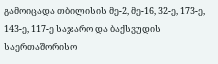გამოიცადა თბილისის მე-2, მე-16, 32-ე, 173-ე, 143-ე, 117-ე საჯარო და ბაქსვუდის საერთაშორისო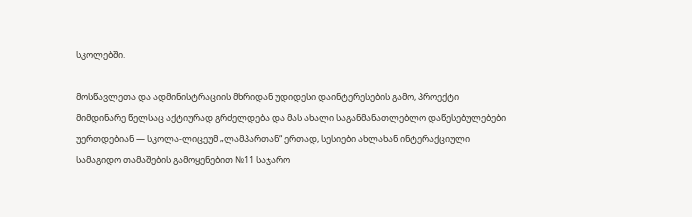სკოლებში.

მოსწავლეთა და ადმინისტრაციის მხრიდან უდიდესი დაინტერესების გამო, პროექტი მიმდინარე წელსაც აქტიურად გრძელდება და მას ახალი საგანმანათლებლო დაწესებულებები უერთდებიან — სკოლა-ლიცეუმ „ლამპართან“ ერთად, სესიები ახლახან ინტერაქციული სამაგიდო თამაშების გამოყენებით №11 საჯარო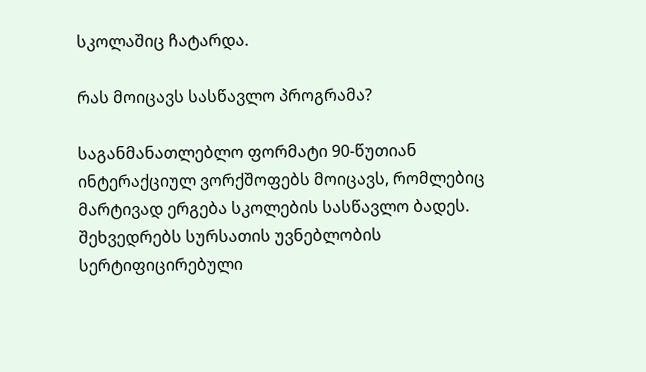სკოლაშიც ჩატარდა.

რას მოიცავს სასწავლო პროგრამა?

საგანმანათლებლო ფორმატი 90-წუთიან ინტერაქციულ ვორქშოფებს მოიცავს, რომლებიც მარტივად ერგება სკოლების სასწავლო ბადეს. შეხვედრებს სურსათის უვნებლობის სერტიფიცირებული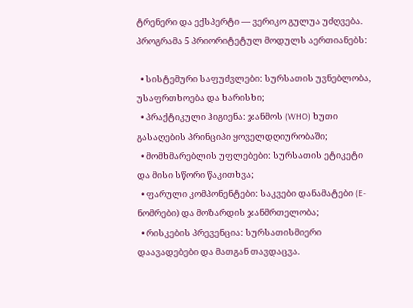ტრენერი და ექსპერტი — ვერიკო გულუა უძღვება. პროგრამა 5 პრიორიტეტულ მოდულს აერთიანებს:

  • სისტემური საფუძვლები: სურსათის უვნებლობა, უსაფრთხოება და ხარისხი;
  • პრაქტიკული ჰიგიენა: ჯანმოს (WHO) ხუთი გასაღების პრინციპი ყოველდღიურობაში;
  • მომხმარებლის უფლებები: სურსათის ეტიკეტი და მისი სწორი წაკითხვა;
  • ფარული კომპონენტები: საკვები დანამატები (E-ნომრები) და მოზარდის ჯანმრთელობა;
  • რისკების პრევენცია: სურსათისმიერი დაავადებები და მათგან თავდაცვა.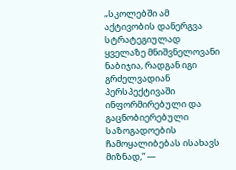„სკოლებში ამ აქტივობის დანერგვა სტრატეგიულად ყველაზე მნიშვნელოვანი ნაბიჯია, რადგან იგი გრძელვადიან პერსპექტივაში ინფორმირებული და გაცნობიერებული საზოგადოების ჩამოყალიბებას ისახავს მიზნად,“ —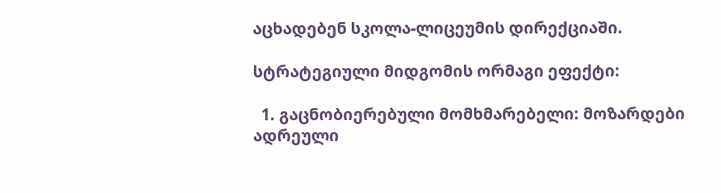აცხადებენ სკოლა-ლიცეუმის დირექციაში.

სტრატეგიული მიდგომის ორმაგი ეფექტი:

  1. გაცნობიერებული მომხმარებელი: მოზარდები ადრეული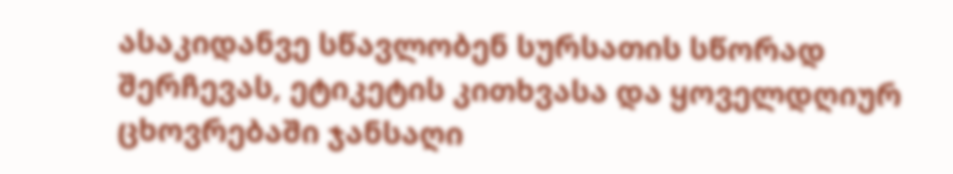ასაკიდანვე სწავლობენ სურსათის სწორად შერჩევას, ეტიკეტის კითხვასა და ყოველდღიურ ცხოვრებაში ჯანსაღი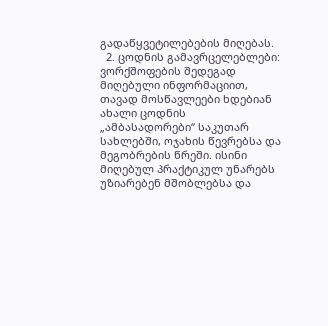გადაწყვეტილებების მიღებას.
  2. ცოდნის გამავრცელებლები: ვორქშოფების შედეგად მიღებული ინფორმაციით, თავად მოსწავლეები ხდებიან ახალი ცოდნის „ამბასადორები“ საკუთარ სახლებში, ოჯახის წევრებსა და მეგობრების წრეში. ისინი მიღებულ პრაქტიკულ უნარებს უზიარებენ მშობლებსა და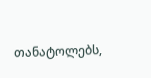თანატოლებს,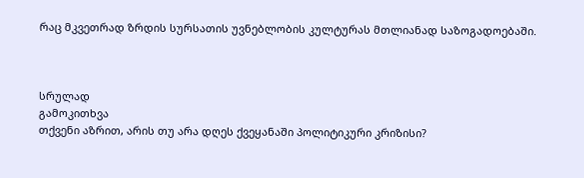რაც მკვეთრად ზრდის სურსათის უვნებლობის კულტურას მთლიანად საზოგადოებაში.



სრულად
გამოკითხვა
თქვენი აზრით, არის თუ არა დღეს ქვეყანაში პოლიტიკური კრიზისი?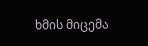ხმის მიცემა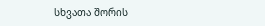სხვათა შორის